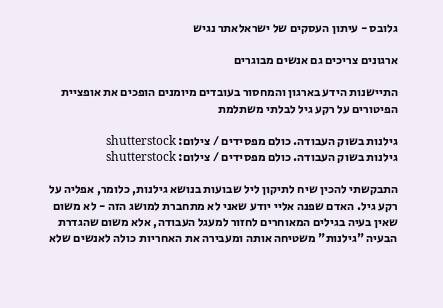גלובס - עיתון העסקים של ישראלאתר נגיש

ארגונים צריכים גם אנשים מבוגרים

התיישנות הידע בארגון והמחסור בעובדים מיומנים הופכים את אופציית הפיטורים על רקע גיל לבלתי משתלמת

גילנות בשוק העבודה. כולם מפסידים / צילום: shutterstock
גילנות בשוק העבודה. כולם מפסידים / צילום: shutterstock

התבקשתי להכין שיח לתיקון ליל שבועות בנושא גילנות, כלומר, אפליה על רקע גיל. האדם שפנה אליי יודע שאני לא מתחברת למושג הזה - לא משום שאין בעיה בגילים המאוחרים לחזור למעגל העבודה, אלא משום שהגדרת הבעיה "גילנות" משטיחה אותה ומעבירה את האחריות כולה לאנשים שלא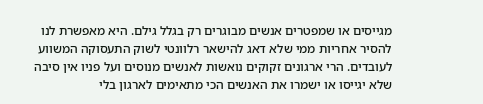מגייסים או שמפטרים אנשים מבוגרים רק בגלל גילם. היא מאפשרת לנו להסיר אחריות ממי שלא דאג להישאר רלוונטי לשוק התעסוקה המשווע לעובדים. הרי ארגונים זקוקים נואשות לאנשים מנוסים ועל פניו אין סיבה שלא יגייסו או ישמרו את האנשים הכי מתאימים לארגון בלי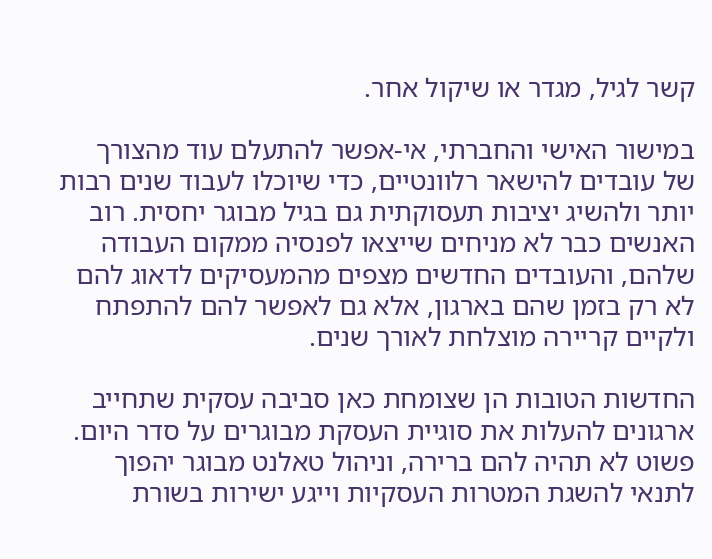קשר לגיל, מגדר או שיקול אחר.

במישור האישי והחברתי, אי-אפשר להתעלם עוד מהצורך של עובדים להישאר רלוונטיים, כדי שיוכלו לעבוד שנים רבות יותר ולהשיג יציבות תעסוקתית גם בגיל מבוגר יחסית. רוב האנשים כבר לא מניחים שייצאו לפנסיה ממקום העבודה שלהם, והעובדים החדשים מצפים מהמעסיקים לדאוג להם לא רק בזמן שהם בארגון, אלא גם לאפשר להם להתפתח ולקיים קריירה מוצלחת לאורך שנים.

החדשות הטובות הן שצומחת כאן סביבה עסקית שתחייב ארגונים להעלות את סוגיית העסקת מבוגרים על סדר היום. פשוט לא תהיה להם ברירה, וניהול טאלנט מבוגר יהפוך לתנאי להשגת המטרות העסקיות וייגע ישירות בשורת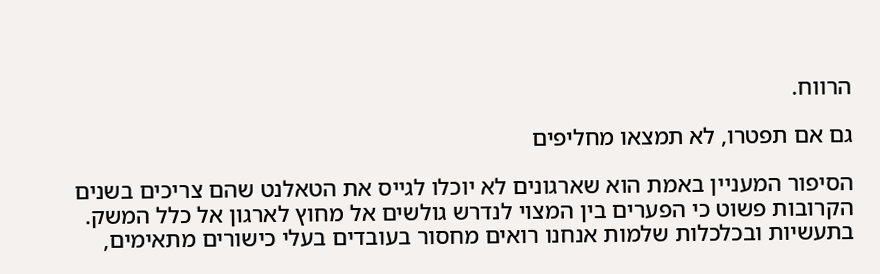הרווח.

גם אם תפטרו, לא תמצאו מחליפים

הסיפור המעניין באמת הוא שארגונים לא יוכלו לגייס את הטאלנט שהם צריכים בשנים הקרובות פשוט כי הפערים בין המצוי לנדרש גולשים אל מחוץ לארגון אל כלל המשק. בתעשיות ובכלכלות שלמות אנחנו רואים מחסור בעובדים בעלי כישורים מתאימים,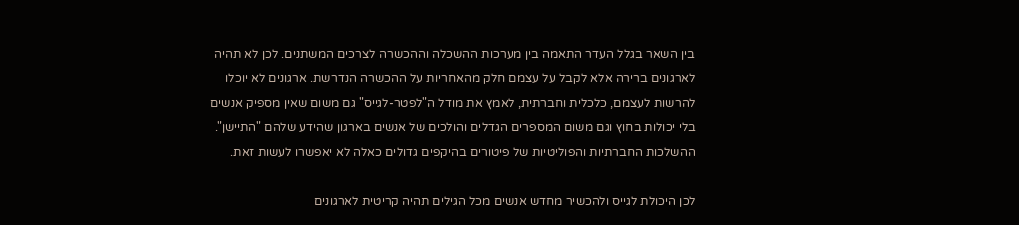בין השאר בגלל העדר התאמה בין מערכות ההשכלה וההכשרה לצרכים המשתנים. לכן לא תהיה לארגונים ברירה אלא לקבל על עצמם חלק מהאחריות על ההכשרה הנדרשת. ארגונים לא יוכלו להרשות לעצמם, כלכלית וחברתית, לאמץ את מודל ה"לפטר-לגייס" גם משום שאין מספיק אנשים בלי יכולות בחוץ וגם משום המספרים הגדלים והולכים של אנשים בארגון שהידע שלהם "התיישן". ההשלכות החברתיות והפוליטיות של פיטורים בהיקפים גדולים כאלה לא יאפשרו לעשות זאת.

לכן היכולת לגייס ולהכשיר מחדש אנשים מכל הגילים תהיה קריטית לארגונים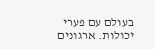בעולם עם פערי יכולות. ארגונים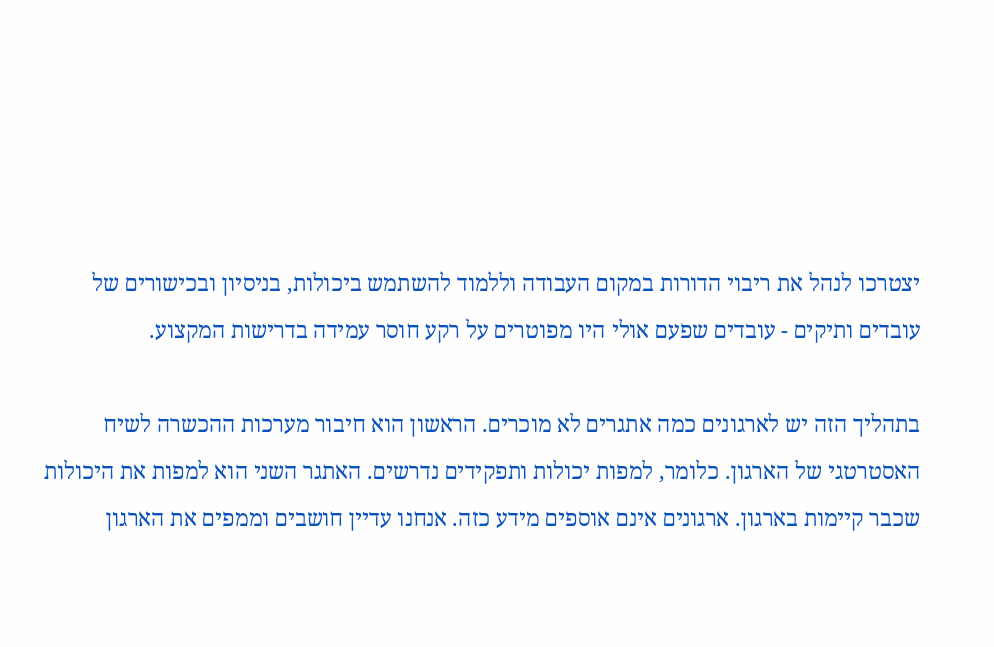יצטרכו לנהל את ריבוי הדורות במקום העבודה וללמוד להשתמש ביכולות, בניסיון ובכישורים של עובדים ותיקים - עובדים שפעם אולי היו מפוטרים על רקע חוסר עמידה בדרישות המקצוע.

בתהליך הזה יש לארגונים כמה אתגרים לא מוכרים. הראשון הוא חיבור מערכות ההכשרה לשיח האסטרטגי של הארגון. כלומר, למפות יכולות ותפקידים נדרשים. האתגר השני הוא למפות את היכולות שכבר קיימות בארגון. ארגונים אינם אוספים מידע כזה. אנחנו עדיין חושבים וממפים את הארגון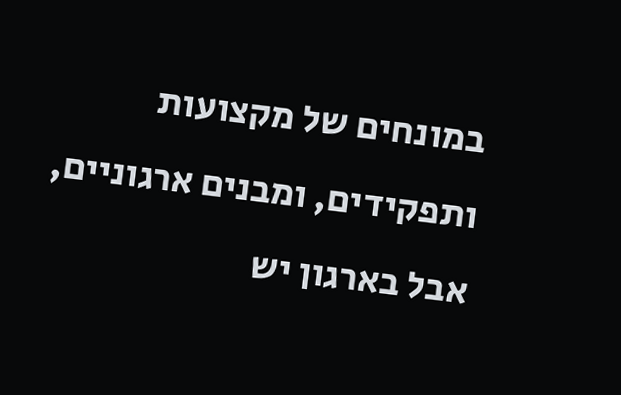במונחים של מקצועות ותפקידים, ומבנים ארגוניים, אבל בארגון יש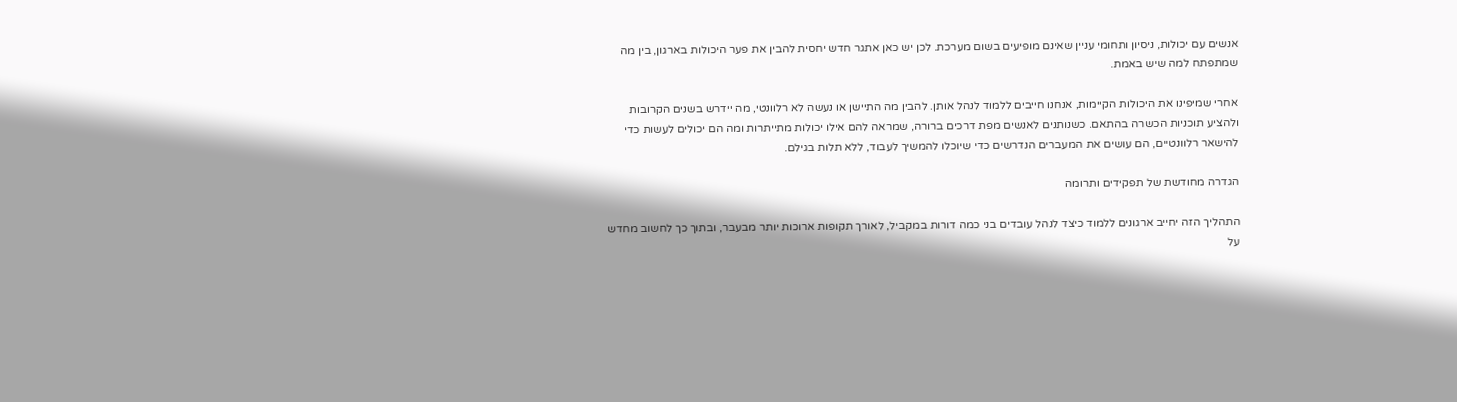אנשים עם יכולות, ניסיון ותחומי עניין שאינם מופיעים בשום מערכת. לכן יש כאן אתגר חדש יחסית להבין את פער היכולות בארגון, בין מה שמתפתח למה שיש באמת.

אחרי שמיפינו את היכולות הקיימות, אנחנו חייבים ללמוד לנהל אותן. להבין מה התיישן או נעשה לא רלוונטי, מה יידרש בשנים הקרובות ולהציע תוכניות הכשרה בהתאם. כשנותנים לאנשים מפת דרכים ברורה, שמראה להם אילו יכולות מתייתרות ומה הם יכולים לעשות כדי להישאר רלוונטיים, הם עושים את המעברים הנדרשים כדי שיוכלו להמשיך לעבוד, ללא תלות בגילם.

הגדרה מחודשת של תפקידים ותרומה

התהליך הזה יחייב ארגונים ללמוד כיצד לנהל עובדים בני כמה דורות במקביל, לאורך תקופות ארוכות יותר מבעבר, ובתוך כך לחשוב מחדש על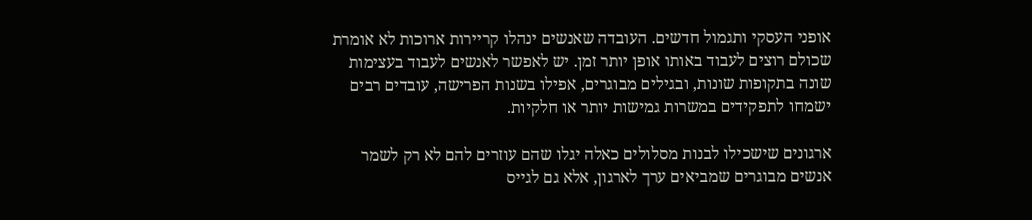אופני העסקי ותגמול חדשים. העובדה שאנשים ינהלו קריירות ארוכות לא אומרת שכולם רוצים לעבוד באותו אופן יותר זמן. יש לאפשר לאנשים לעבוד בעצימות שונה בתקופות שונות, ובגילים מבוגרים, אפילו בשנות הפרישה, עובדים רבים ישמחו לתפקידים במשרות גמישות יותר או חלקיות.

ארגונים שישכילו לבנות מסלולים כאלה יגלו שהם עוזרים להם לא רק לשמר אנשים מבוגרים שמביאים ערך לארגון, אלא גם לגייס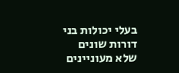בעלי יכולות בני דורות שונים שלא מעוניינים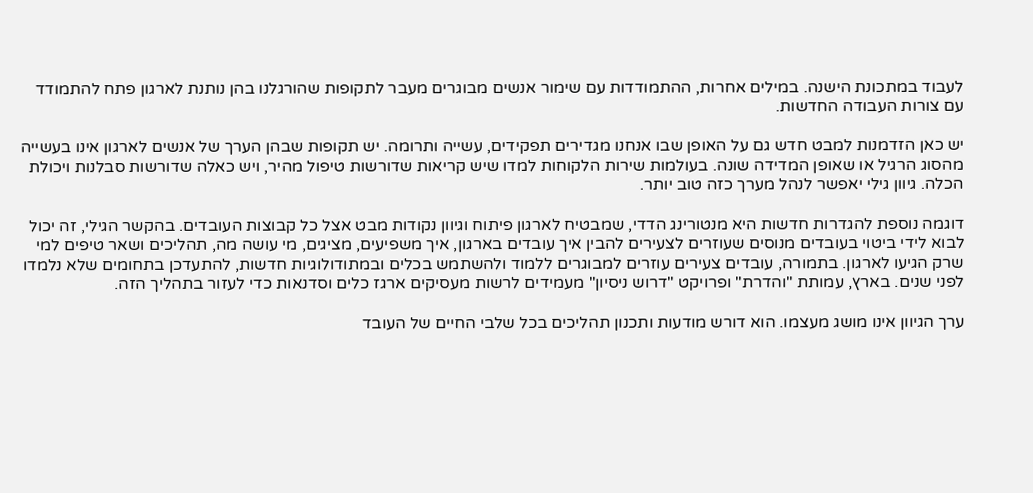לעבוד במתכונת הישנה. במילים אחרות, ההתמודדות עם שימור אנשים מבוגרים מעבר לתקופות שהורגלנו בהן נותנת לארגון פתח להתמודד עם צורות העבודה החדשות.

יש כאן הזדמנות למבט חדש גם על האופן שבו אנחנו מגדירים תפקידים, עשייה ותרומה. יש תקופות שבהן הערך של אנשים לארגון אינו בעשייה מהסוג הרגיל או שאופן המדידה שונה. בעולמות שירות הלקוחות למדו שיש קריאות שדורשות טיפול מהיר, ויש כאלה שדורשות סבלנות ויכולת הכלה. גיוון גילי יאפשר לנהל מערך כזה טוב יותר.

דוגמה נוספת להגדרות חדשות היא מנטורינג הדדי, שמבטיח לארגון פיתוח וגיוון נקודות מבט אצל כל קבוצות העובדים. בהקשר הגילי, זה יכול לבוא לידי ביטוי בעובדים מנוסים שעוזרים לצעירים להבין איך עובדים בארגון, איך משפיעים, מציגים, מי עושה מה, תהליכים ושאר טיפים למי שרק הגיעו לארגון. בתמורה, עובדים צעירים עוזרים למבוגרים ללמוד ולהשתמש בכלים ובמתודולוגיות חדשות, להתעדכן בתחומים שלא נלמדו לפני שנים. בארץ, עמותת "והדרת" ופרויקט "דרוש ניסיון" מעמידים לרשות מעסיקים ארגז כלים וסדנאות כדי לעזור בתהליך הזה.

ערך הגיוון אינו מושג מעצמו. הוא דורש מודעות ותכנון תהליכים בכל שלבי החיים של העובד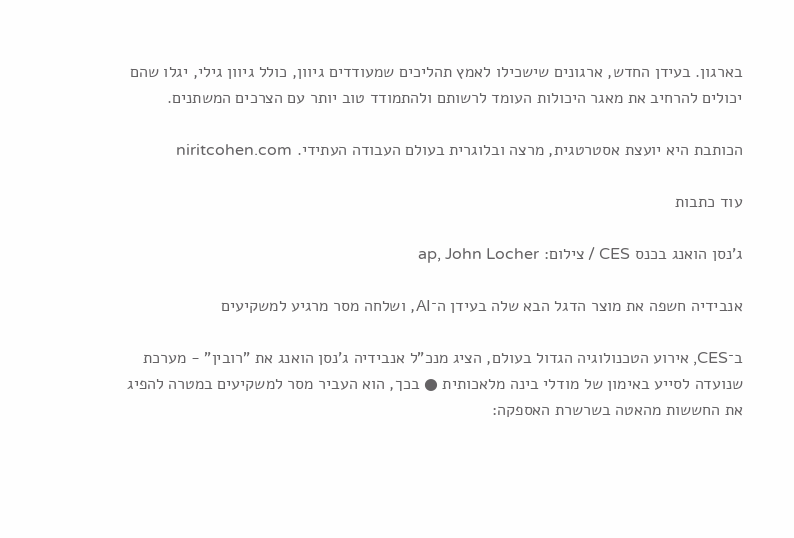בארגון. בעידן החדש, ארגונים שישכילו לאמץ תהליכים שמעודדים גיוון, כולל גיוון גילי, יגלו שהם יכולים להרחיב את מאגר היכולות העומד לרשותם ולהתמודד טוב יותר עם הצרכים המשתנים.

הכותבת היא יועצת אסטרטגית, מרצה ובלוגרית בעולם העבודה העתידי. niritcohen.com

עוד כתבות

ג'נסן הואנג בכנס CES / צילום: ap, John Locher

אנבידיה חשפה את מוצר הדגל הבא שלה בעידן ה־AI, ושלחה מסר מרגיע למשקיעים

ב־CES, אירוע הטכנולוגיה הגדול בעולם, הציג מנכ"ל אנבידיה ג'נסן הואנג את "רובין" - מערכת שנועדה לסייע באימון של מודלי בינה מלאכותית ● בכך, הוא העביר מסר למשקיעים במטרה להפיג את החששות מהאטה בשרשרת האספקה: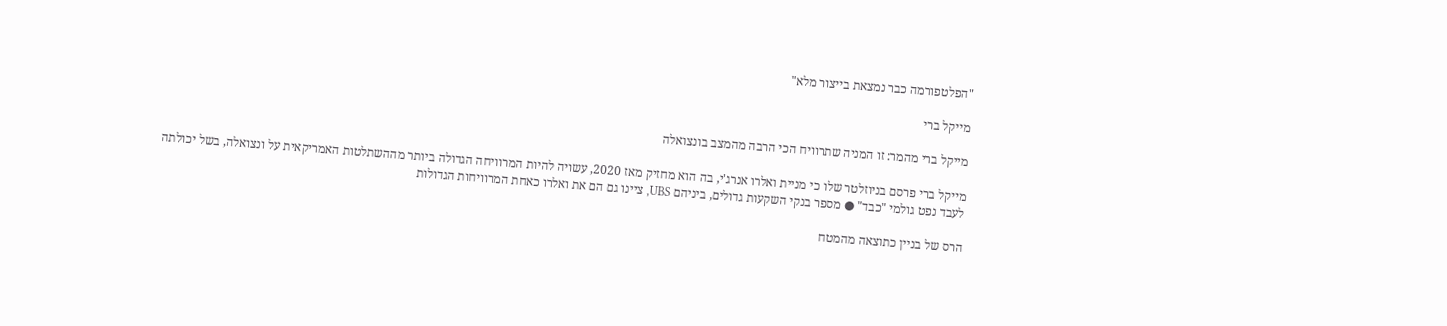"הפלטפורמה כבר נמצאת בייצור מלא"

מייקל ברי

מייקל ברי מהמר: זו המניה שתרוויח הכי הרבה מהמצב בונצואלה

מייקל ברי פרסם בניוזלטר שלו כי מניית ואלרו אנרג'י, בה הוא מחזיק מאז 2020, עשויה להיות המרוויחה הגדולה ביותר מההשתלטות האמריקאית על ונצואלה, בשל יכולתה לעבד נפט גולמי "כבד" ● מספר בנקי השקעות גדולים, ביניהם UBS, ציינו גם הם את ואלרו כאחת המרוויחות הגדולות

הרס של בניין כתוצאה מהמטח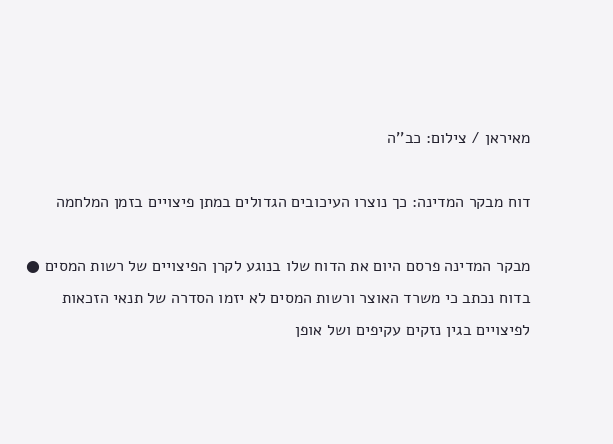מאיראן / צילום: כב''ה

דוח מבקר המדינה: כך נוצרו העיכובים הגדולים במתן פיצויים בזמן המלחמה

מבקר המדינה פרסם היום את הדוח שלו בנוגע לקרן הפיצויים של רשות המסים ● בדוח נכתב כי משרד האוצר ורשות המסים לא יזמו הסדרה של תנאי הזכאות לפיצויים בגין נזקים עקיפים ושל אופן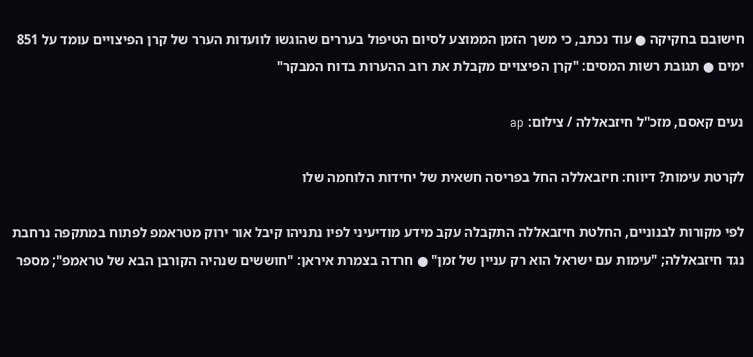חישובם בחקיקה ● עוד נכתב, כי משך הזמן הממוצע לסיום הטיפול בעררים שהוגשו לוועדות הערר של קרן הפיצויים עומד על 851 ימים ● תגובת רשות המסים: "קרן הפיצויים מקבלת את רוב ההערות בדוח המבקר"

נעים קאסם, מזכ''ל חיזבאללה / צילום: ap

לקרטת עימות? דיווח: חיזבאללה החל בפריסה חשאית של יחידות הלוחמה שלו

לפי מקורות לבנוניים, החלטת חיזבאללה התקבלה עקב מידע מודיעיני לפיו נתניהו קיבל אור ירוק מטראמפ לפתוח במתקפה נרחבת נגד חיזבאללה; "עימות עם ישראל הוא רק עניין של זמן" ● חרדה בצמרת איראן: "חוששים שנהיה הקורבן הבא של טראמפ"; מספר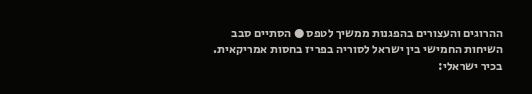ההרוגים והעצורים בהפגנות ממשיך לטפס ● הסתיים סבב השיחות החמישי בין ישראל לסוריה בפריז בחסות אמריקאית. בכיר ישראלי: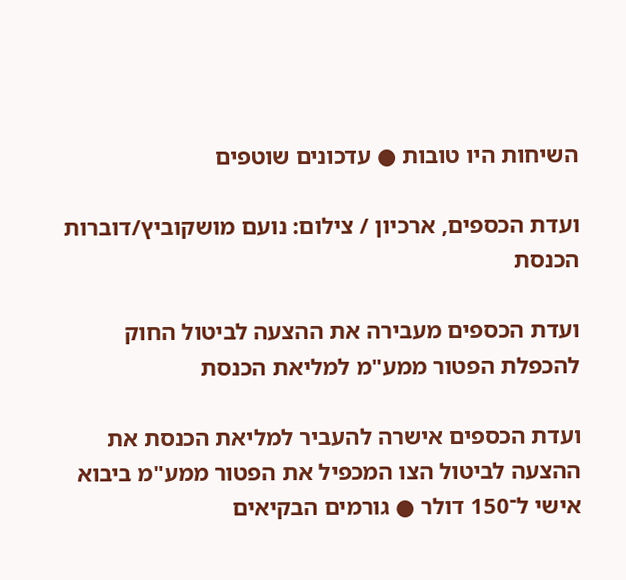השיחות היו טובות ● עדכונים שוטפים

ועדת הכספים, ארכיון / צילום: נועם מושקוביץ/דוברות הכנסת

ועדת הכספים מעבירה את ההצעה לביטול החוק להכפלת הפטור ממע"מ למליאת הכנסת

ועדת הכספים אישרה להעביר למליאת הכנסת את ההצעה לביטול הצו המכפיל את הפטור ממע"מ ביבוא אישי ל־150 דולר ● גורמים הבקיאים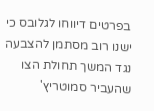בפרטים דיווחו לגלובס כי ישנו רוב מסתמן להצבעה נגד המשך תחולת הצו שהעביר סמוטריץ'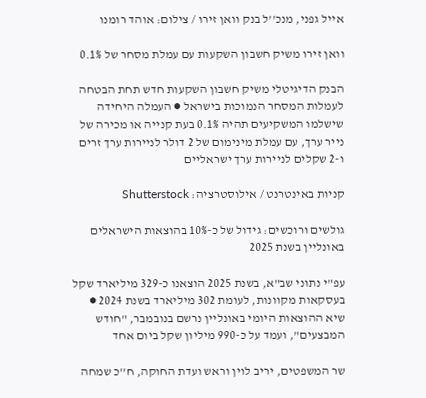אייל גפני, מנכ''ל בנק וואן זירו / צילום: אוהד רומנו

וואן זירו משיק חשבון השקעות עם עמלת מסחר של 0.1%

הבנק הדיגיטלי משיק חשבון השקעות חדש תחת הבטחה לעמלות המסחר הנמוכות בישראל ● העמלה היחידה שישלמו המשקיעים תהיה 0.1% בעת קנייה או מכירה של נייר ערך, עם עמלת מינימום של 2 דולר לניירות ערך זרים ו-2 שקלים לניירות ערך ישראליים

קניות באינטרנט / אילוסטרציה: Shutterstock

גולשים ורוכשים: גידול של כ-10% בהוצאות הישראלים באונליין בשנת 2025

עפ"י נתוני שב"א, בשנת 2025 הוצאנו כ-329 מיליארד שקל בעסקאות מקוונות, לעומת 302 מיליארד בשנת 2024 ● שיא ההוצאות היומי באונליין נרשם בנובמבר, "חודש המבצעים", ועמד על כ-990 מיליון שקל ביום אחד

שר המשפטים, יריב לוין וראש ועדת החוקה, ח''כ שמחה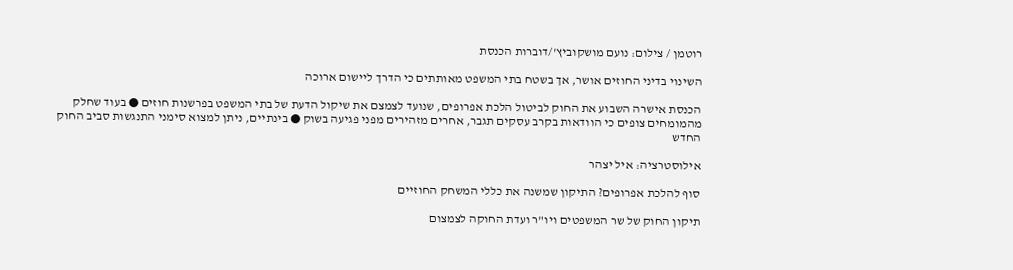רוטמן / צילום: נועם מושקוביץ'/דוברות הכנסת

השינוי בדיני החוזים אושר, אך בשטח בתי המשפט מאותתים כי הדרך ליישום ארוכה

הכנסת אישרה השבוע את החוק לביטול הלכת אפרופים, שנועד לצמצם את שיקול הדעת של בתי המשפט בפרשנות חוזים ● בעוד שחלק מהמומחים צופים כי הוודאות בקרב עסקים תגבר, אחרים מזהירים מפני פגיעה בשוק ● בינתיים, ניתן למצוא סימני התנגשות סביב החוק החדש

אילוסטרציה: איל יצהר

סוף להלכת אפרופים? התיקון שמשנה את כללי המשחק החוזיים

תיקון החוק של שר המשפטים ויו"ר ועדת החוקה לצמצום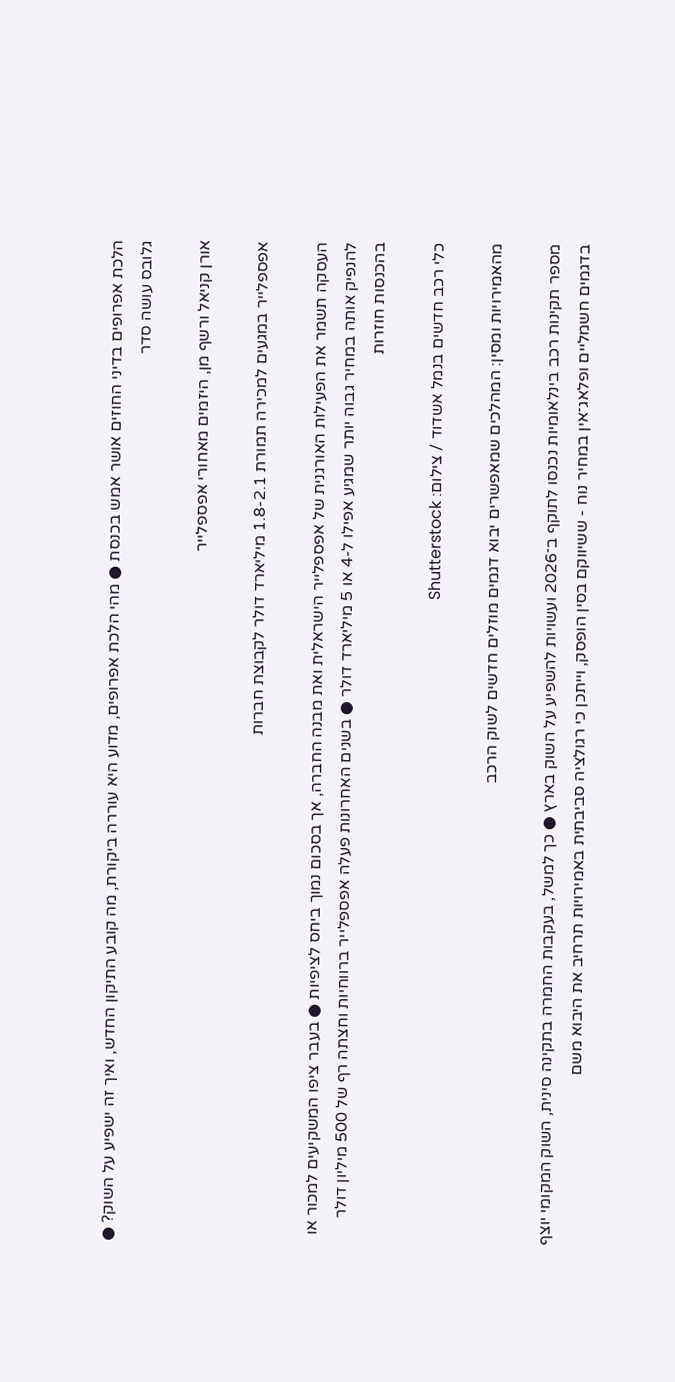הלכת אפרופים בדיני החוזים אושר אמש בכנסת ● מהי הלכת אפרופים, מדוע היא עוררה ביקורת, מה קובע התיקון החדש, ואיך זה ישפיע על השוק? ● גלובס עושה סדר

אורן קניאל ורשף מן, היזמים מאחורי אפספלייר

אפספלייר במגעים למכירה תמורת 1.8-2.1 מיליארד דולר לקבוצת חברות

העסקה תשמר את הפעילות האורגנית של אפספלייר הישראלית ואת מבנה החברה, אך בסכום נמוך ביחס לציפיות ● בעבר ציפו המשקיעים למכור או להנפיק אותה במחיר גבוה יותר שמגיע אפילו ל-4 או 5 מיליארד דולר ● בשנים האחרונות פעלה אפספלייר ברווחיות וחצתה רף של 500 מיליון דולר בהכנסות חוזרות

כלי רכב חדשים בנמל אשדוד / צילום: Shutterstock

מהאמירויות ומסין: המהלכים שמאפשרים יבוא דגמים מוזלים חדשים לשוק הרכב

מספר תקינות רכב בינלאומיות נכנסו לתוקף ב־2026 ועשויות להשפיע על השוק בארץ ● כך למשל, בעקבות החמרה בתקינה סינית, השוק המקומי יוצף בדגמים חשמליים ופלאג־אין במחיר נוח - ששיווקם בסין הופסק, וייתכן כי רגולציה סביבתית באמירויות תרחיב את היבוא משם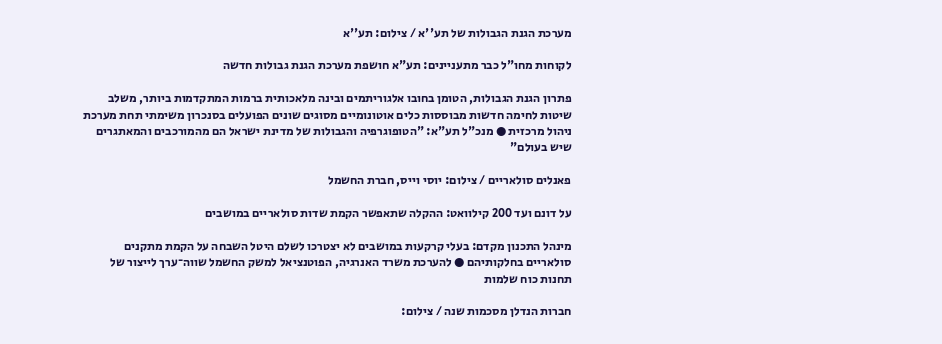מערכת הגנת הגבולות של תע''א / צילום: תע''א

לקוחות מחו"ל כבר מתעניינים: תע"א חושפת מערכת הגנת גבולות חדשה

פתרון הגנת הגבולות, הטומן בחובו אלגוריתמים ובינה מלאכותית ברמות המתקדמות ביותר, משלב שיטות לחימה חדשות מבוססות כלים אוטונומיים מסוגים שונים הפועלים בסנכרון משימתי תחת מערכת ניהול מרכזית ● מנכ"ל תע"א: "הטופוגרפיה והגבולות של מדינת ישראל הם מהמורכבים והמאתגרים שיש בעולם"

פאנלים סולאריים / צילום: יוסי וייס, חברת החשמל

על דונם ועד 200 קילוואט: ההקלה שתאפשר הקמת שדות סולאריים במושבים

מינהל התכנון מקדם: בעלי קרקעות במושבים לא יצטרכו לשלם היטל השבחה על הקמת מתקנים סולאריים בחלקותיהם ● להערכת משרד האנרגיה, הפוטנציאל למשק החשמל שווה־ערך לייצור של תחנות כוח שלמות

חברות הנדלן מסכמות שנה / צילום: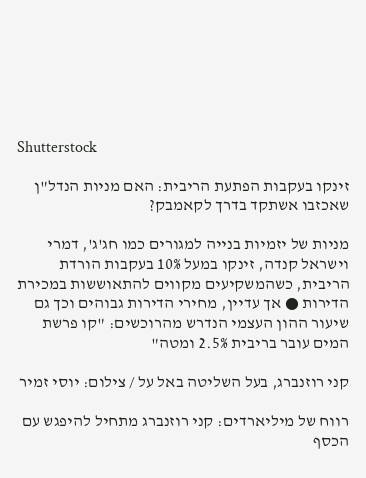Shutterstock

זינקו בעקבות הפתעת הריבית: האם מניות הנדל"ן שאכזבו אשתקד בדרך לקאמבק?

מניות של יזמיות בנייה למגורים כמו חג'ג', דמרי וישראל קנדה, זינקו במעל 10% בעקבות הורדת הריבית, כשהמשקיעים מקווים להתאוששות במכירת הדירות ● אך עדיין, מחירי הדירות גבוהים וכך גם שיעור ההון העצמי הנדרש מהרוכשים: "קו פרשת המים עובר בריבית 2.5% ומטה"

קני רוזנברג, בעל השליטה באל על / צילום: יוסי זמיר

רווח של מיליארדים: קני רוזנברג מתחיל להיפגש עם הכסף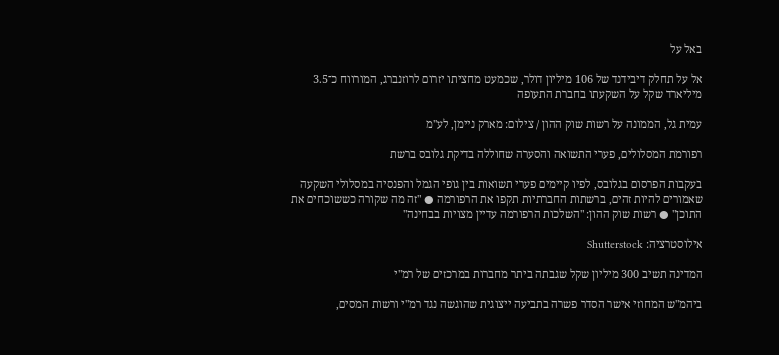באל על

אל על תחלק דיבידנד של 106 מיליון דולר, שכמעט מחציתו יזרום לרוזנברג, המורווח כ־3.5 מיליארד שקל על השקעתו בחברת התעופה

עמית גל, הממונה על רשות שוק ההון / צילום: מארק ניימן, לע''מ

רפורמת המסלולים, פערי התשואה והסערה שחוללה בדיקת גלובס ברשת

בעקבות הפרסום בגלובס, לפיו קיימים פערי תשואות בין גופי הגמל והפנסיה במסלולי השקעה שאמורים להיות זהים, ברשתות החברתיות תקפו את הרפורמה ● "זה מה שקורה כששוכחים את התוכן" ● רשות שוק ההון: "השלכות הרפורמה עדיין מצויות בבחינה"

אילוסטרציה: Shutterstock

המדינה תשיב 300 מיליון שקל שגבתה ביתר מחברות במרכזים של רמ"י

ביהמ"ש המחוזי אישר הסדר פשרה בתביעה ייצוגית שהוגשה נגד רמ"י ורשות המסים,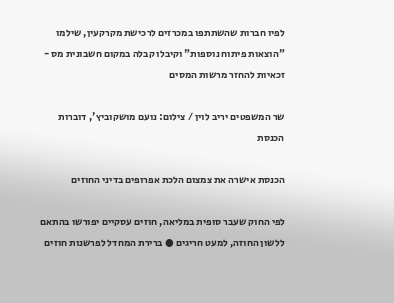לפיו חברות שהשתתפו במכרזים לרכישת מקרקעין, שילמו "הוצאות פיתוח נוספות" וקיבלו קבלה במקום חשבונית מס - זכאיות להחזר מרשות המסים

שר המשפטים יריב לוין / צילום: נועם מושקוביץ', דוברות הכנסת

הכנסת אישרה את צמצום הלכת אפרופים בדיני החוזים

לפי החוק שעבר סופית במליאה, חוזים עסקיים יפורשו בהתאם ללשון החוזה, למעט חריגים ● ברירת המחדל לפרשנות חוזים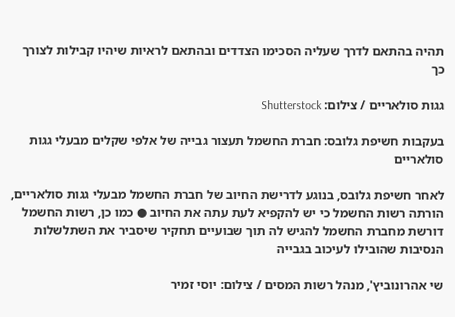תהיה בהתאם לדרך שעליה הסכימו הצדדים ובהתאם לראיות שיהיו קבילות לצורך כך

גגות סולאריים / צילום: Shutterstock

בעקבות חשיפת גלובס: חברת החשמל תעצור גבייה של אלפי שקלים מבעלי גגות סולאריים

לאחר חשיפת גלובס, בנוגע לדרישת החיוב של חברת החשמל מבעלי גגות סולאריים, הורתה רשות החשמל כי יש להקפיא לעת עתה את החיוב ● כמו כן, רשות החשמל דורשת מחברת החשמל להגיש לה תוך שבועיים תחקיר שיסביר את השתלשלות הנסיבות שהובילו לעיכוב בגבייה

שי אהרונוביץ', מנהל רשות המסים / צילום: יוסי זמיר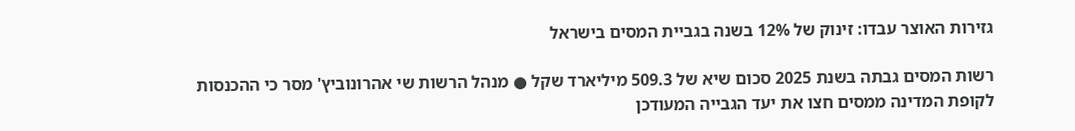גזירות האוצר עבדו: זינוק של 12% בשנה בגביית המסים בישראל

רשות המסים גבתה בשנת 2025 סכום שיא של 509.3 מיליארד שקל ● מנהל הרשות שי אהרונוביץ' מסר כי ההכנסות לקופת המדינה ממסים חצו את יעד הגבייה המעודכן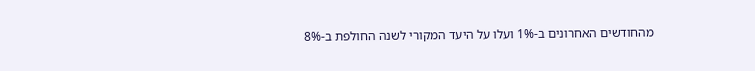מהחודשים האחרונים ב-1% ועלו על היעד המקורי לשנה החולפת ב-8%